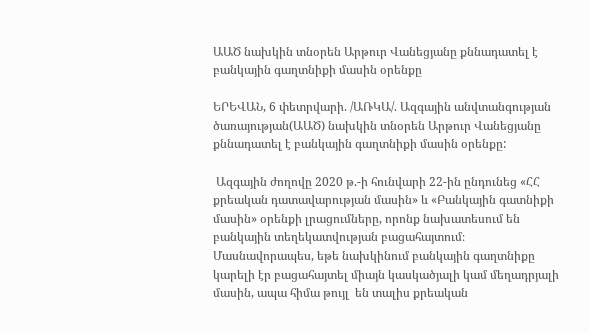ԱԱԾ նախկին տնօրեն Արթուր Վանեցյանը քննադատել է բանկային գաղտնիքի մասին օրենքը

ԵՐԵՎԱՆ, 6 փետրվարի. /ԱՌԿԱ/. Ազգային անվտանգության ծառայության(ԱԱԾ) նախկին տնօրեն Արթուր Վանեցյանը քննադատել է բանկային գաղտնիքի մասին օրենքը:

 Ազգային ժողովը 2020 թ.-ի հունվարի 22-ին ընդունեց «ՀՀ քրեական դատավարության մասին» և «Բանկային գատնիքի մասին» օրենքի լրացումները, որոնք նախատեսում են բանկային տեղեկատվության բացահայտում։ Մասնավորապես, եթե նախկինում բանկային գաղտնիքը կարելի էր բացահայտել միայն կասկածյալի կամ մեղադրյալի մասին, ապա հիմա թույլ  են տալիս քրեական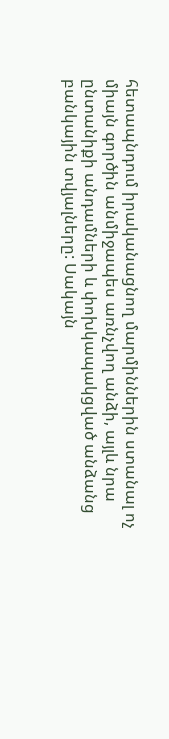հետապնդում իրականացնող մարմիններին ստանալ ոչ միայն գործին անմիջապես առնչվող անձի, այլև նրա ընտանիքի անդամների և փոխկապակցված անձանց բանկային տվյալները: Սակայն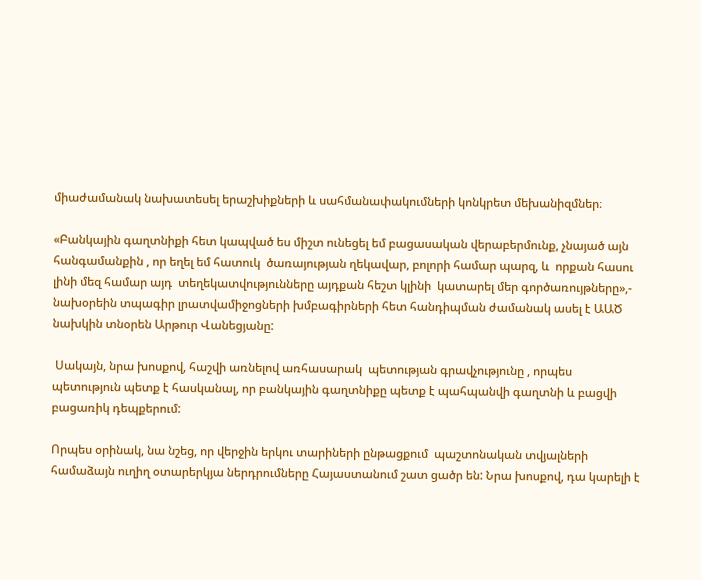միաժամանակ նախատեսել երաշխիքների և սահմանափակումների կոնկրետ մեխանիզմներ։

«Բանկային գաղտնիքի հետ կապված ես միշտ ունեցել եմ բացասական վերաբերմունք, չնայած այն հանգամանքին , որ եղել եմ հատուկ  ծառայության ղեկավար, բոլորի համար պարզ, և  որքան հասու լինի մեզ համար այդ  տեղեկատվությունները այդքան հեշտ կլինի  կատարել մեր գործառույթները»,- նախօրեին տպագիր լրատվամիջոցների խմբագիրների հետ հանդիպման ժամանակ ասել է ԱԱԾ նախկին տնօրեն Արթուր Վանեցյանը:

 Սակայն, նրա խոսքով, հաշվի առնելով առհասարակ  պետության գրավչությունը , որպես պետություն պետք է հասկանալ, որ բանկային գաղտնիքը պետք է պահպանվի գաղտնի և բացվի բացառիկ դեպքերում:

Որպես օրինակ, նա նշեց, որ վերջին երկու տարիների ընթացքում  պաշտոնական տվյալների համաձայն ուղիղ օտարերկյա ներդրումները Հայաստանում շատ ցածր են: Նրա խոսքով, դա կարելի է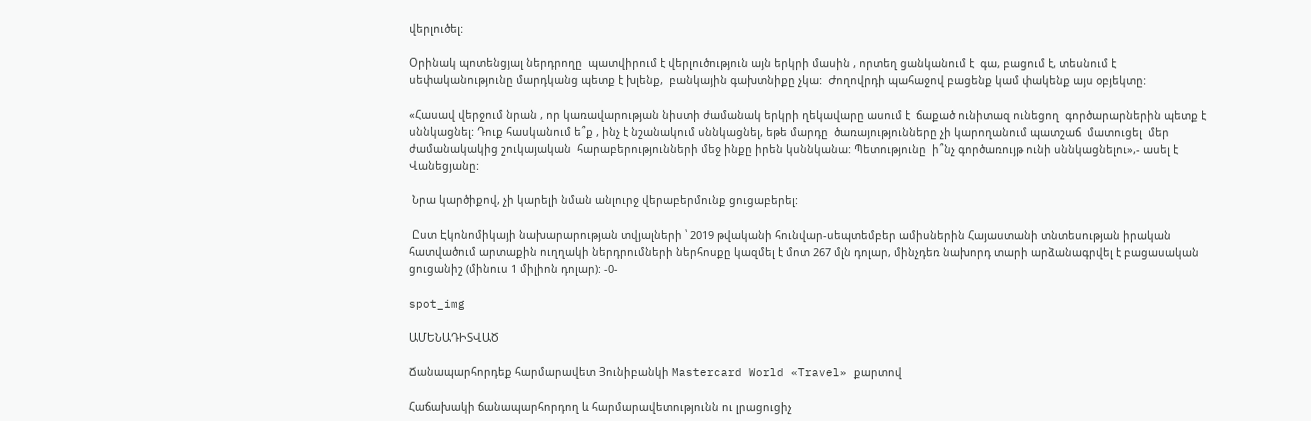վերլուծել:

Օրինակ պոտենցյալ ներդրողը  պատվիրում է վերլուծություն այն երկրի մասին , որտեղ ցանկանում է  գա, բացում է, տեսնում է սեփականությունը մարդկանց պետք է խլենք,  բանկային գախտնիքը չկա:  Ժողովրդի պահաջով բացենք կամ փակենք այս օբյեկտը:

«Հասավ վերջում նրան , որ կառավարության նիստի ժամանակ երկրի ղեկավարը ասում է  ճաքած ունիտազ ունեցող  գործարարներին պետք է սննկացնել: Դուք հասկանում ե՞ք , ինչ է նշանակում սննկացնել, եթե մարդը  ծառայությունները չի կարողանում պատշաճ  մատուցել  մեր ժամանակակից շուկայական  հարաբերությունների մեջ ինքը իրեն կսննկանա: Պետությունը  ի՞նչ գործառույթ ունի սննկացնելու»,- ասել է Վանեցյանը:

 Նրա կարծիքով, չի կարելի նման անլուրջ վերաբերմունք ցուցաբերել:

 Ըստ Էկոնոմիկայի նախարարության տվյալների ՝ 2019 թվականի հունվար-սեպտեմբեր ամիսներին Հայաստանի տնտեսության իրական հատվածում արտաքին ուղղակի ներդրումների ներհոսքը կազմել է մոտ 267 մլն դոլար, մինչդեռ նախորդ տարի արձանագրվել է բացասական ցուցանիշ (մինուս 1 միլիոն դոլար): -0-

spot_img

ԱՄԵՆԱԴԻՏՎԱԾ

Ճանապարհորդեք հարմարավետ Յունիբանկի Mastercard World «Travel» քարտով

Հաճախակի ճանապարհորդող և հարմարավետությունն ու լրացուցիչ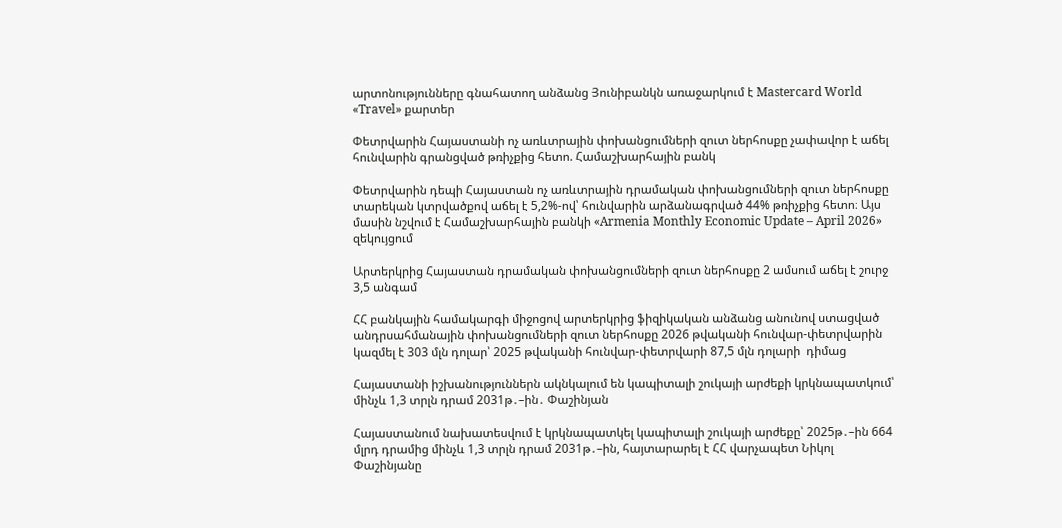արտոնությունները գնահատող անձանց Յունիբանկն առաջարկում է Mastercard World «Travel» քարտեր

Փետրվարին Հայաստանի ոչ առևտրային փոխանցումների զուտ ներհոսքը չափավոր է աճել հունվարին գրանցված թռիչքից հետո. Համաշխարհային բանկ

Փետրվարին դեպի Հայաստան ոչ առևտրային դրամական փոխանցումների զուտ ներհոսքը տարեկան կտրվածքով աճել է 5,2%-ով՝ հունվարին արձանագրված 44% թռիչքից հետո։ Այս մասին նշվում է Համաշխարհային բանկի «Armenia Monthly Economic Update – April 2026» զեկույցում

Արտերկրից Հայաստան դրամական փոխանցումների զուտ ներհոսքը 2 ամսում աճել է շուրջ 3,5 անգամ

ՀՀ բանկային համակարգի միջոցով արտերկրից ֆիզիկական անձանց անունով ստացված անդրսահմանային փոխանցումների զուտ ներհոսքը 2026 թվականի հունվար-փետրվարին կազմել է 303 մլն դոլար՝ 2025 թվականի հունվար-փետրվարի 87,5 մլն դոլարի  դիմաց

Հայաստանի իշխանություններն ակնկալում են կապիտալի շուկայի արժեքի կրկնապատկում՝ մինչև 1,3 տրլն դրամ 2031թ․–ին․ Փաշինյան

Հայաստանում նախատեսվում է կրկնապատկել կապիտալի շուկայի արժեքը՝ 2025թ․–ին 664 մլրդ դրամից մինչև 1,3 տրլն դրամ 2031թ․–ին, հայտարարել է ՀՀ վարչապետ Նիկոլ Փաշինյանը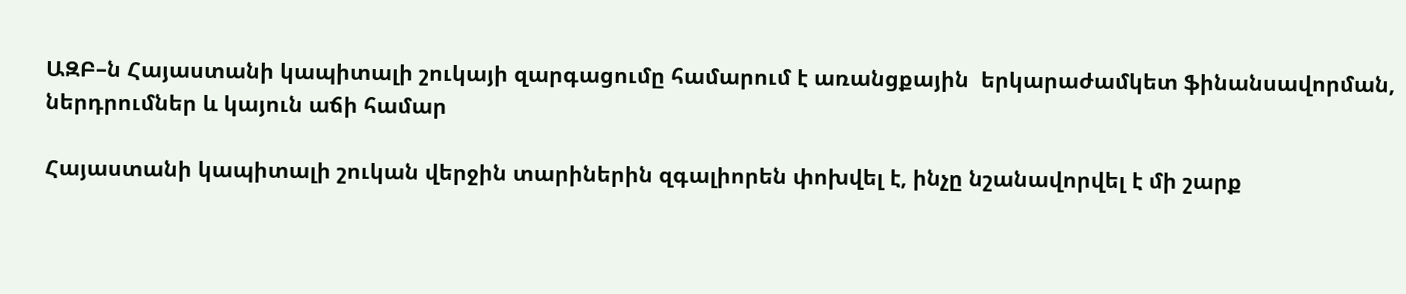ԱԶԲ–ն Հայաստանի կապիտալի շուկայի զարգացումը համարում է առանցքային  երկարաժամկետ ֆինանսավորման, ներդրումներ և կայուն աճի համար

Հայաստանի կապիտալի շուկան վերջին տարիներին զգալիորեն փոխվել է, ինչը նշանավորվել է մի շարք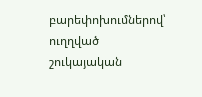բարեփոխումներով՝ ուղղված շուկայական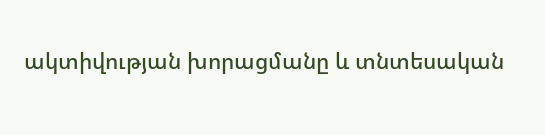ակտիվության խորացմանը և տնտեսական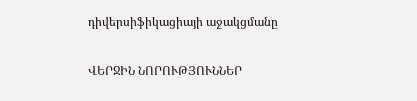դիվերսիֆիկացիայի աջակցմանը

ՎԵՐՋԻՆ ՆՈՐՈՒԹՅՈՒՆՆԵՐ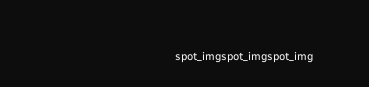spot_imgspot_imgspot_img